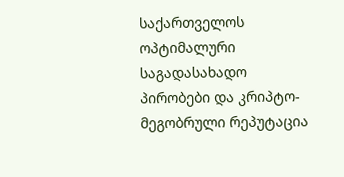საქართველოს ოპტიმალური საგადასახადო პირობები და კრიპტო-მეგობრული რეპუტაცია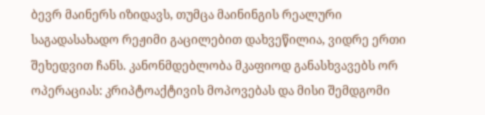ბევრ მაინერს იზიდავს, თუმცა მაინინგის რეალური საგადასახადო რეჟიმი გაცილებით დახვეწილია, ვიდრე ერთი შეხედვით ჩანს. კანონმდებლობა მკაფიოდ განასხვავებს ორ ოპერაციას: კრიპტოაქტივის მოპოვებას და მისი შემდგომი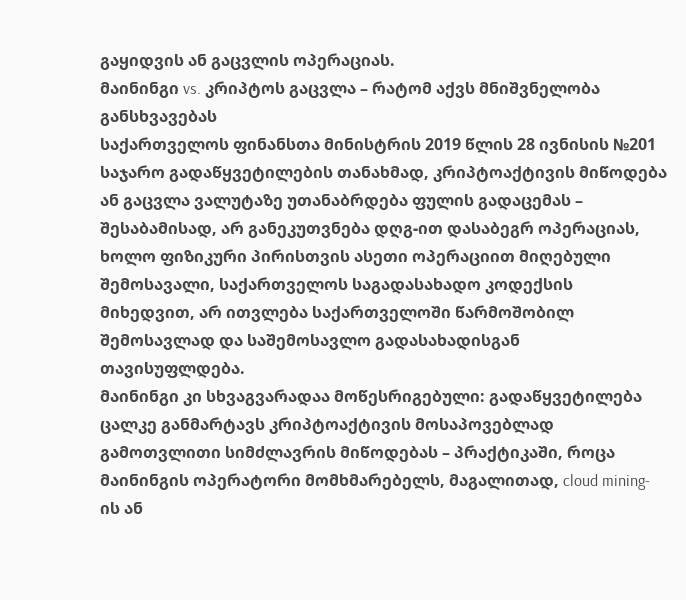გაყიდვის ან გაცვლის ოპერაციას.
მაინინგი vs. კრიპტოს გაცვლა – რატომ აქვს მნიშვნელობა განსხვავებას
საქართველოს ფინანსთა მინისტრის 2019 წლის 28 ივნისის №201 საჯარო გადაწყვეტილების თანახმად, კრიპტოაქტივის მიწოდება ან გაცვლა ვალუტაზე უთანაბრდება ფულის გადაცემას – შესაბამისად, არ განეკუთვნება დღგ-ით დასაბეგრ ოპერაციას, ხოლო ფიზიკური პირისთვის ასეთი ოპერაციით მიღებული შემოსავალი, საქართველოს საგადასახადო კოდექსის მიხედვით, არ ითვლება საქართველოში წარმოშობილ შემოსავლად და საშემოსავლო გადასახადისგან თავისუფლდება.
მაინინგი კი სხვაგვარადაა მოწესრიგებული: გადაწყვეტილება ცალკე განმარტავს კრიპტოაქტივის მოსაპოვებლად გამოთვლითი სიმძლავრის მიწოდებას – პრაქტიკაში, როცა მაინინგის ოპერატორი მომხმარებელს, მაგალითად, cloud mining-ის ან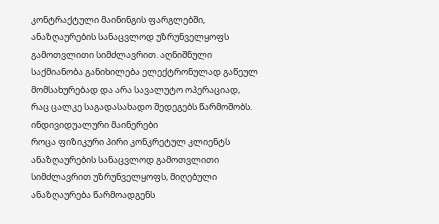კონტრაქტული მაინინგის ფარგლებში, ანაზღაურების სანაცვლოდ უზრუნველყოფს გამოთვლითი სიმძლავრით. აღნიშნული საქმიანობა განიხილება ელექტრონულად გაწეულ მომსახურებად და არა სავალუტო ოპერაციად, რაც ცალკე საგადასახადო შედეგებს წარმოშობს.
ინდივიდუალური მაინერები
როცა ფიზიკური პირი კონკრეტულ კლიენტს ანაზღაურების სანაცვლოდ გამოთვლითი სიმძლავრით უზრუნველყოფს, მიღებული ანაზღაურება წარმოადგენს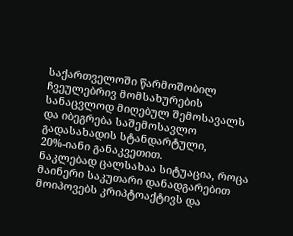საქართველოში წარმოშობილ ჩვეულებრივ მომსახურების სანაცვლოდ მიღებულ შემოსავალს და იბეგრება საშემოსავლო გადასახადის სტანდარტული, 20%-იანი განაკვეთით.
ნაკლებად ცალსახაა სიტუაცია, როცა მაინერი საკუთარი დანადგარებით მოიპოვებს კრიპტოაქტივს და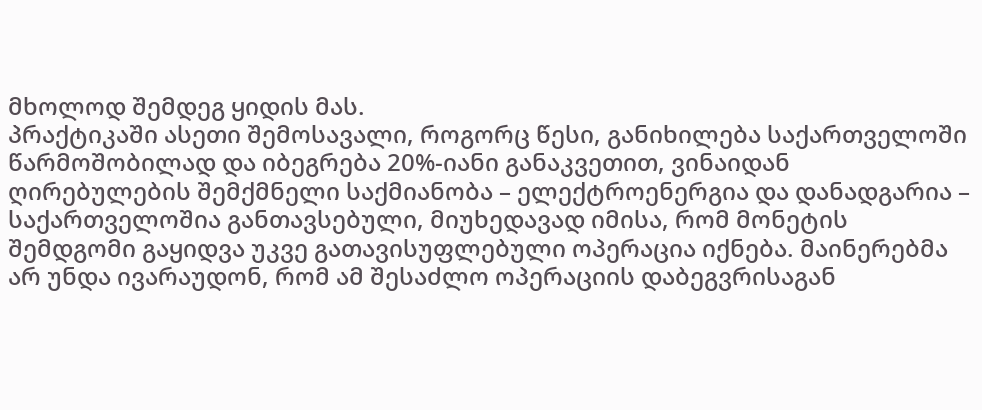მხოლოდ შემდეგ ყიდის მას.
პრაქტიკაში ასეთი შემოსავალი, როგორც წესი, განიხილება საქართველოში წარმოშობილად და იბეგრება 20%-იანი განაკვეთით, ვინაიდან ღირებულების შემქმნელი საქმიანობა – ელექტროენერგია და დანადგარია – საქართველოშია განთავსებული, მიუხედავად იმისა, რომ მონეტის შემდგომი გაყიდვა უკვე გათავისუფლებული ოპერაცია იქნება. მაინერებმა არ უნდა ივარაუდონ, რომ ამ შესაძლო ოპერაციის დაბეგვრისაგან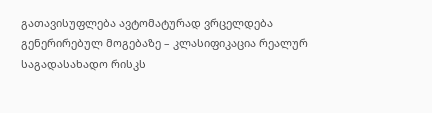გათავისუფლება ავტომატურად ვრცელდება გენერირებულ მოგებაზე – კლასიფიკაცია რეალურ საგადასახადო რისკს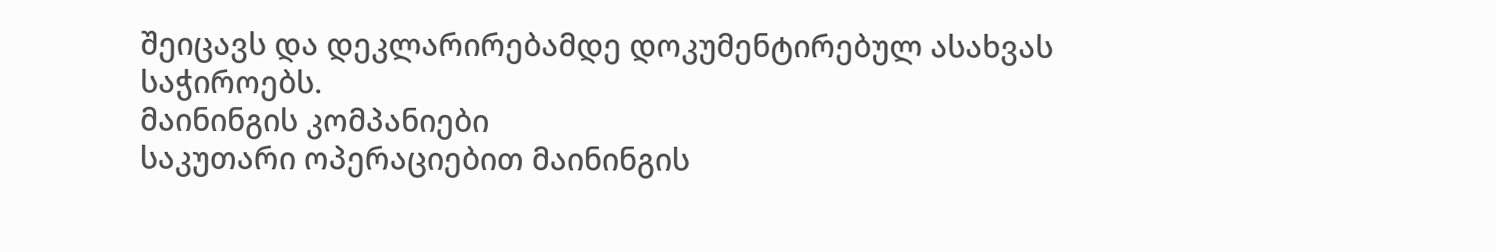შეიცავს და დეკლარირებამდე დოკუმენტირებულ ასახვას საჭიროებს.
მაინინგის კომპანიები
საკუთარი ოპერაციებით მაინინგის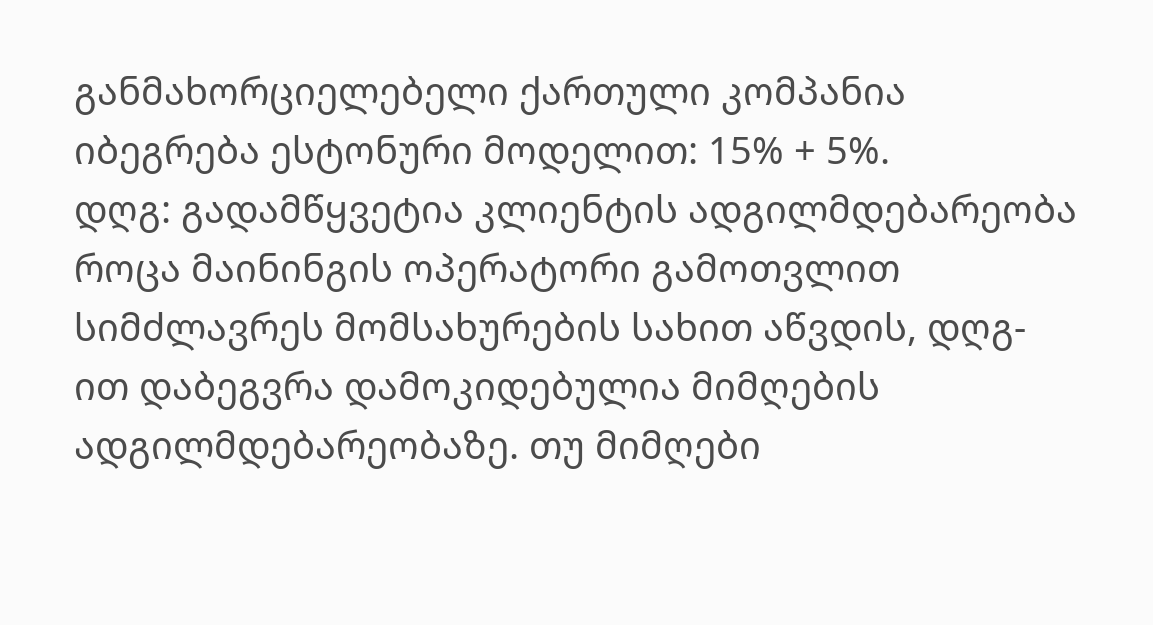განმახორციელებელი ქართული კომპანია იბეგრება ესტონური მოდელით: 15% + 5%.
დღგ: გადამწყვეტია კლიენტის ადგილმდებარეობა
როცა მაინინგის ოპერატორი გამოთვლით სიმძლავრეს მომსახურების სახით აწვდის, დღგ-ით დაბეგვრა დამოკიდებულია მიმღების ადგილმდებარეობაზე. თუ მიმღები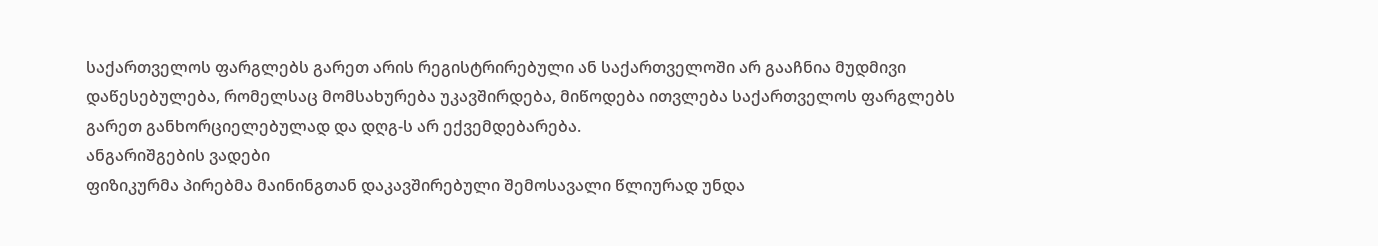საქართველოს ფარგლებს გარეთ არის რეგისტრირებული ან საქართველოში არ გააჩნია მუდმივი დაწესებულება, რომელსაც მომსახურება უკავშირდება, მიწოდება ითვლება საქართველოს ფარგლებს გარეთ განხორციელებულად და დღგ-ს არ ექვემდებარება.
ანგარიშგების ვადები
ფიზიკურმა პირებმა მაინინგთან დაკავშირებული შემოსავალი წლიურად უნდა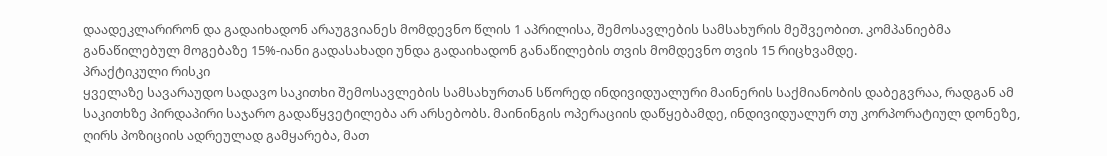დაადეკლარირონ და გადაიხადონ არაუგვიანეს მომდევნო წლის 1 აპრილისა, შემოსავლების სამსახურის მეშვეობით. კომპანიებმა განაწილებულ მოგებაზე 15%-იანი გადასახადი უნდა გადაიხადონ განაწილების თვის მომდევნო თვის 15 რიცხვამდე.
პრაქტიკული რისკი
ყველაზე სავარაუდო სადავო საკითხი შემოსავლების სამსახურთან სწორედ ინდივიდუალური მაინერის საქმიანობის დაბეგვრაა, რადგან ამ საკითხზე პირდაპირი საჯარო გადაწყვეტილება არ არსებობს. მაინინგის ოპერაციის დაწყებამდე, ინდივიდუალურ თუ კორპორატიულ დონეზე, ღირს პოზიციის ადრეულად გამყარება, მათ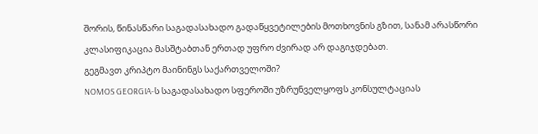შორის, წინასწარი საგადასახადო გადაწყვეტილების მოთხოვნის გზით, სანამ არასწორი კლასიფიკაცია მასშტაბთან ერთად უფრო ძვირად არ დაგიჯდებათ.
გეგმავთ კრიპტო მაინინგს საქართველოში?
NOMOS GEORGIA-ს საგადასახადო სფეროში უზრუნველყოფს კონსულტაციას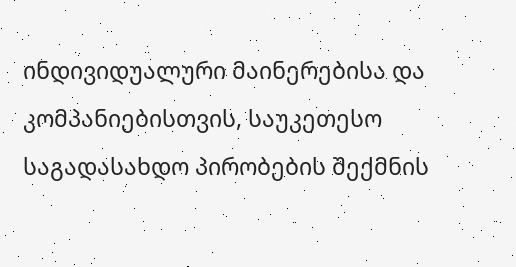ინდივიდუალური მაინერებისა და კომპანიებისთვის, საუკეთესო საგადასახდო პირობების შექმნის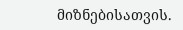მიზნებისათვის.